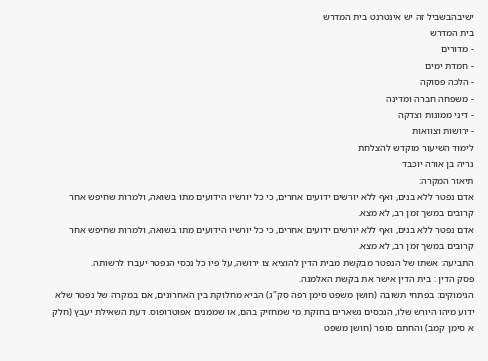ישיבהבשביל זה יש אינטרנט בית המדרש
בית המדרש
- מדורים
- חמדת ימים
- הלכה פסוקה
- משפחה חברה ומדינה
- דיני ממונות וצדקה
- ירושות וצוואות
לימוד השיעור מוקדש להצלחת
נריה בן אורה יוכבד
תיאור המקרה:
אדם נפטר ללא בנים, ואף ללא יורשים ידועים אחרים, כי כל יורשיו הידועים מתו בשואה, ולמרות שחיפש אחר קרובים במשך זמן רב, לא מצא.
אדם נפטר ללא בנים, ואף ללא יורשים ידועים אחרים, כי כל יורשיו הידועים מתו בשואה, ולמרות שחיפש אחר קרובים במשך זמן רב, לא מצא.
התביעה: אשתו של הנפטר מבקשת מבית הדין להוציא צו ירושה, על פיו כל נכסי הנפטר יעברו לרשותה.
פסק הדין : בית הדין אישר את בקשת האלמנה.
הנימוקים: בפתחי תשובה (חושן משפט סימן רפה סק"ג) הביא מחלוקת בין האחרונים, אם במקרה של נפטר שלא ידוע מיהו היורש שלו, הנכסים נשארים בחזקת מי שמחזיק בהם, או שממנים אפוטרופוס. דעת השאילת יעבץ (חלק א סימן קמב) והחתם סופר (חושן משפט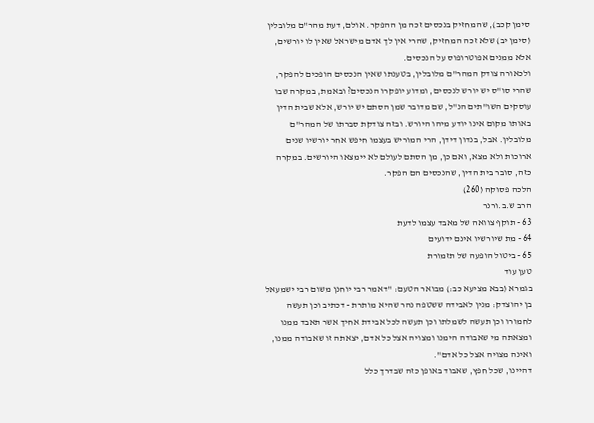סימן קכב), שהמחזיק בנכסים זכה מן ההפקר. אולם, דעת מהר"ם מלובלין (סימן יב) שלא זכה המחזיק, שהרי אין לך אדם מישראל שאין לו יורשים, אלא ממנים אפוטרופוס על הנכסים.
ולכאורה צודק המהר"ם מלובלין, בטענתו שאין הנכסים הופכים להפקר, שהרי סו"ס יש יורש לנכסים, ומדוע יופקרו הנכסים? ובאמת, במקרה שבו עוסקים השו"תים הנ"ל, שם מדובר שמן הסתם יש יורש, אלא שבית הדין באותו מקום אינו יודע מיהו היורש. ובזה צודקת סברתו של המהר"ם מלובלין. אבל, בנדון דידן, הרי המוריש בעצמו חיפש אחר יורשיו שנים ארוכות ולא מצא, ואם כן, מן הסתם לעולם לא יימצאו היורשים. במקרה כזה, סובר בית הדין, שהנכסים הם הפקר.
הלכה פסוקה (260)
הרב ש.ב.ורנר
63 - תוקף צוואה של מאבד עצמו לדעת
64 - מת שיורשיו אינם ידועים
65 - ביטול הופעה של תזמורת
טען עוד
בגמרא (בבא מציעא כב:) מבואר הטעם: "דאמר רבי יוחנן משום רבי ישמעאל בן יהוצדק: מנין לאבידה ששטפה נהר שהיא מותרת - דכתיב וכן תעשה לחמורו וכן תעשה לשמלתו וכן תעשה לכל אבידת אחיך אשר תאבד ממנו ומצאתה מי שאבודה הימנו ומצויה אצל כל אדם, יצאתה זו שאבודה ממנו, ואינה מצויה אצל כל אדם".
דהיינו, שכל חפץ, שאבוד באופן כזה שבדרך כלל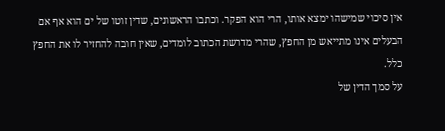אין סיכוי שמישהו ימצא אותו, הרי הוא הפקר. וכתבו הראשונים, שדין זוטו של ים הוא אף אם הבעלים אינו מתייאש מן החפץ, שהרי מדרשת הכתוב לומדים, שאין חובה להחזיר לו את החפץ כלל.
על סמך הדין של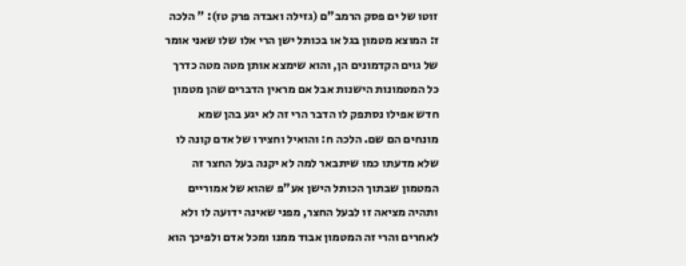זוטו של ים פסק הרמב"ם (גזילה ואבדה פרק טז): " הלכה ז: המוצא מטמון בגל או בכותל ישן הרי אלו שלו שאני אומר של גוים הקדמונים הן, והוא שימצא אותן מטה מטה כדרך כל המטמונות הישנות אבל אם מראין הדברים שהן מטמון חדש אפילו נסתפק לו הדבר הרי זה לא יגע בהן שמא מונחים הם שם. הלכה ח: והואיל וחצירו של אדם קונה לו שלא מדעתו כמו שיתבאר למה לא יקנה בעל החצר זה המטמון שבתוך הכותל הישן אע"פ שהוא של אמוריים ותהיה מציאה זו לבעל החצר, מפני שאינה ידועה לו ולא לאחרים והרי זה המטמון אבוד ממנו ומכל אדם ולפיכך הוא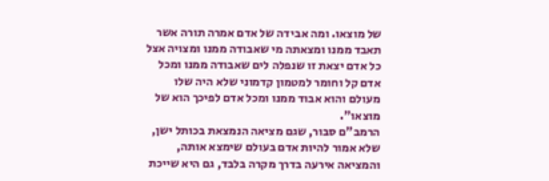של מוצאו. ומה אבידה של אדם אמרה תורה אשר תאבד ממנו ומצאתה מי שאבודה ממנו ומצויה אצל כל אדם יצאת זו שנפלה לים שאבודה ממנו ומכל אדם קל וחומר למטמון קדמוני שלא היה שלו מעולם והוא אבוד ממנו ומכל אדם לפיכך הוא של מוצאו".
הרמב"ם סבור, שגם מציאה הנמצאת בכותל ישן, שלא אמור להיות אדם בעולם שימצא אותה, והמציאה אירעה בדרך מקרה בלבד, גם היא שייכת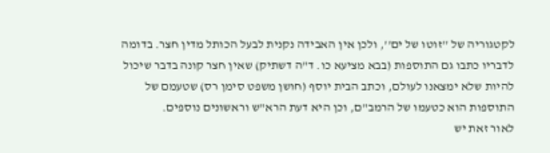לקטגוריה של ''זוטו של ים'', ולכן אין האבידה נקנית לבעל הכותל מדין חצר. בדומה לדבריו כתבו גם התוספות (בבא מציעא כו. ד"ה דשתיק) שאין חצר קונה בדבר שיכול להיות שלא ימצאנו לעולם, וכתב הבית יוסף (חושן משפט סימן רס) שטעמם של התוספות הוא כטעמו של הרמב"ם, וכן היא דעת הרא"ש וראשונים נוספים.
לאור זאת יש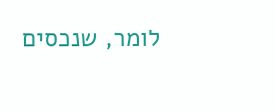לומר, שנכסים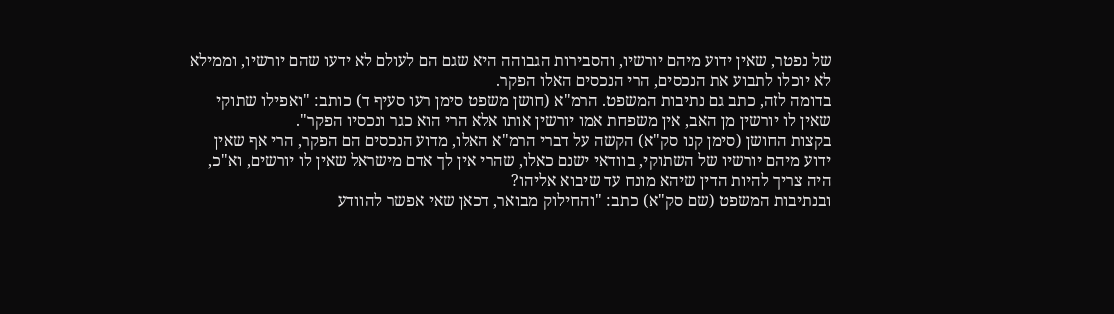של נפטר, שאין ידוע מיהם יורשיו, והסבירות הגבוהה היא שגם הם לעולם לא ידעו שהם יורשיו, וממילא לא יוכלו לתבוע את הנכסים, הרי הנכסים האלו הפקר.
בדומה לזה, כתב גם נתיבות המשפט. הרמ"א (חושן משפט סימן רעו סעיף ד) כותב: "ואפילו שתוקי שאין לו יורשין מן האב, אין משפחת אמו יורשין אותו אלא הרי הוא כגר ונכסיו הפקר".
בקצות החושן (סימן קנו סק"א) הקשה על דברי הרמ"א האלו, מדוע הנכסים הם הפקר, הרי אף שאין ידוע מיהם יורשיו של השתוקי, בוודאי ישנם כאלו, שהרי אין לך אדם מישראל שאין לו יורשים, וא"כ, היה צריך להיות הדין שיהא מונח עד שיבוא אליהו?
ובנתיבות המשפט (שם סק"א) כתב: "והחילוק מבואר, דכאן שאי אפשר להוודע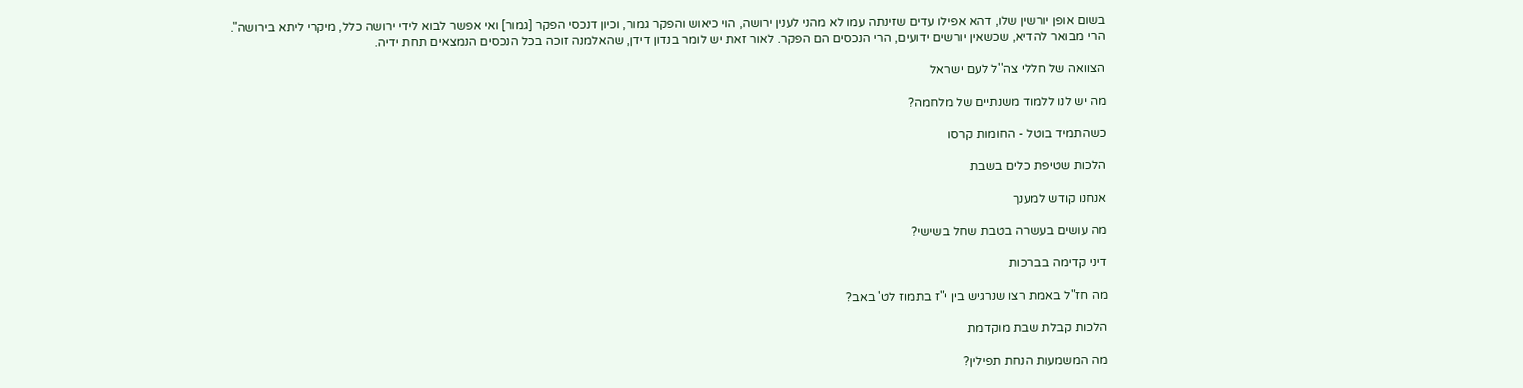בשום אופן יורשין שלו, דהא אפילו עדים שזינתה עמו לא מהני לענין ירושה, הוי כיאוש והפקר גמור, וכיון דנכסי הפקר [גמור] ואי אפשר לבוא לידי ירושה כלל, מיקרי ליתא בירושה".
הרי מבואר להדיא, שכשאין יורשים ידועים, הרי הנכסים הם הפקר. לאור זאת יש לומר בנדון דידן, שהאלמנה זוכה בכל הנכסים הנמצאים תחת ידיה.

הצוואה של חללי צה''ל לעם ישראל

מה יש לנו ללמוד משנתיים של מלחמה?

כשהתמיד בוטל - החומות קרסו

הלכות שטיפת כלים בשבת

אנחנו קודש למענך

מה עושים בעשרה בטבת שחל בשישי?

דיני קדימה בברכות

מה חז"ל באמת רצו שנרגיש בין י"ז בתמוז לט' באב?

הלכות קבלת שבת מוקדמת

מה המשמעות הנחת תפילין?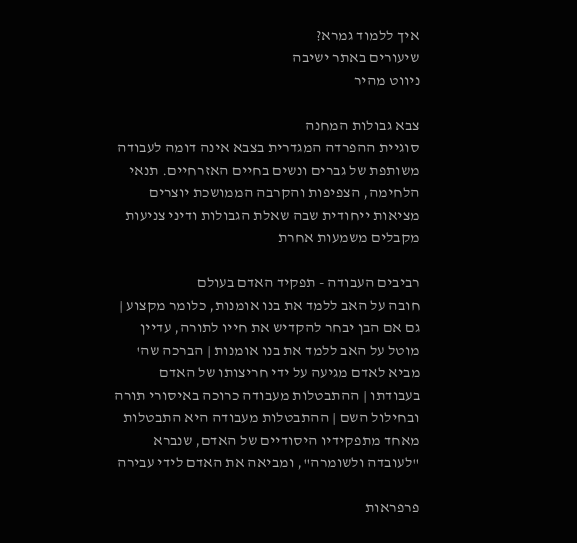איך ללמוד גמרא?
שיעורים באתר ישיבה
ניווט מהיר

צבא גבולות המחנה
סוגיית ההפרדה המגדרית בצבא אינה דומה לעבודה משותפת של גברים ונשים בחיים האזרחיים. תנאי הלחימה, הצפיפות והקרבה הממושכת יוצרים מציאות ייחודית שבה שאלת הגבולות ודיני צניעות מקבלים משמעות אחרת

רביבים העבודה - תפקיד האדם בעולם
חובה על האב ללמד את בנו אומנות, כלומר מקצוע | גם אם הבן יבחר להקדיש את חייו לתורה, עדיין מוטל על האב ללמד את בנו אומנות | הברכה שה' מביא לאדם מגיעה על ידי חריצותו של האדם בעבודתו | ההתבטלות מעבודה כרוכה באיסורי תורה ובחילול השם | ההתבטלות מעבודה היא התבטלות מאחד מתפקידיו היסודיים של האדם, שנברא "לעובדה ולשומרה", ומביאה את האדם לידי עבירה

פרפראות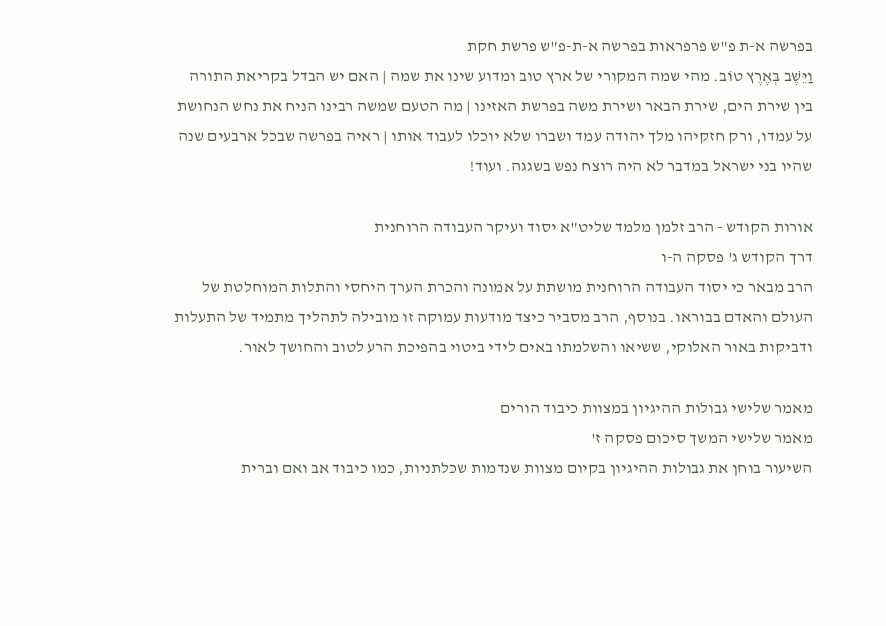בפרשה א-ת פ"ש פרפראות בפרשה א-ת-פ"ש פרשת חקת
וַיֵּשֶׁב בְּאֶרֶץ טוֹב. מהי שמה המקורי של ארץ טוב ומדוע שינו את שמה | האם יש הבדל בקריאת התורה בין שירת הים, שירת הבאר ושירת משה בפרשת האזינו | מה הטעם שמשה רבינו הניח את נחש הנחושת על עמדו, ורק חזקיהו מלך יהודה עמד ושברו שלא יוכלו לעבוד אותו | ראיה בפרשה שבכל ארבעים שנה שהיו בני ישראל במדבר לא היה רוצח נפש בשגגה. ועוד!

אורות הקודש - הרב זלמן מלמד שליט"א יסוד ועיקר העבודה הרוחנית
דרך הקודש ג' פסקה ה-ו
הרב מבאר כי יסוד העבודה הרוחנית מושתת על אמונה והכרת הערך היחסי והתלות המוחלטת של העולם והאדם בבוראו. בנוסף, הרב מסביר כיצד מודעות עמוקה זו מובילה לתהליך מתמיד של התעלות ודביקות באור האלוקי, ששיאו והשלמתו באים לידי ביטוי בהפיכת הרע לטוב והחושך לאור.

מאמר שלישי גבולות ההיגיון במצוות כיבוד הורים
מאמר שלישי המשך סיכום פסקה ז'
השיעור בוחן את גבולות ההיגיון בקיום מצוות שנדמות שכלתניות, כמו כיבוד אב ואם וברית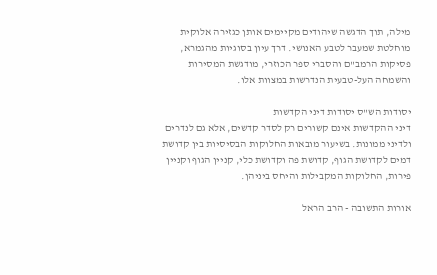מילה, תוך הדגשה שיהודים מקיימים אותן כגזירה אלוקית מוחלטת שמעבר לטבע האנושי. דרך עיון בסוגיות מהגמרא, פסיקות הרמב"ם והסברי ספר הכוזרי, מודגשת המסירות והשמחה העל-טבעית הנדרשות במצוות אלו.

יסודות הש"ס יסודות דיני הקדשות
דיני ההקדשות אינם קשורים רק לסדר קדשים, אלא גם לנדרים ולדיני ממונות. בשיעור מובאות החלוקות הבסיסיות בין קדושת דמים לקדושת הגוף, קדושת פה וקדושת כלי, קניין הגוף וקניין פירות, החלוקות המקבילות והיחס ביניהן.

אורות התשובה - הרב הראל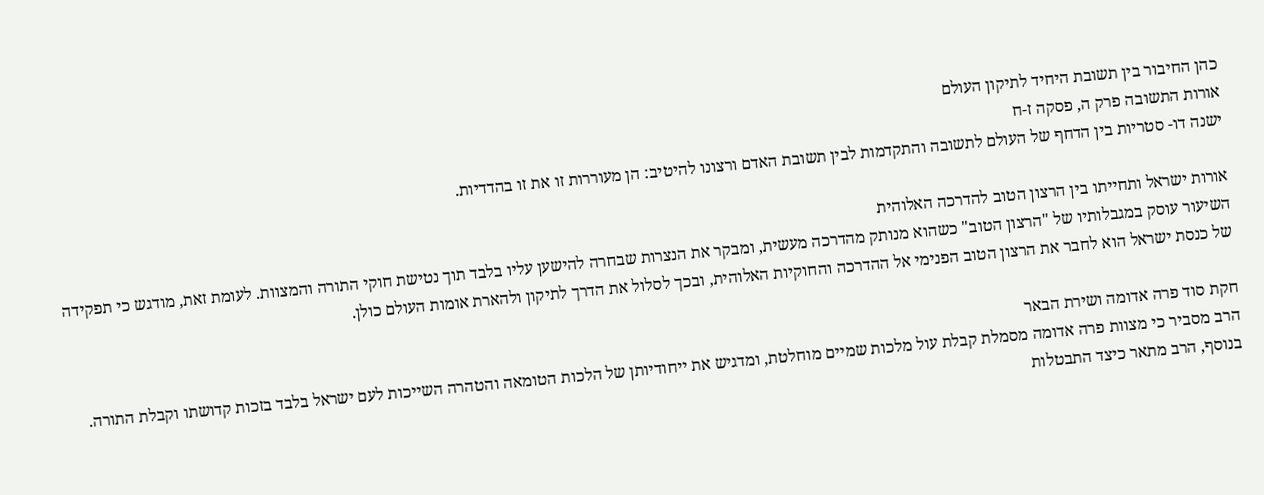כהן החיבור בין תשובת היחיד לתיקון העולם
אורות התשובה פרק ה, פסקה ז-ח
ישנה דו- סטריות בין הדחף של העולם לתשובה והתקדמות לבין תשובת האדם ורצונו להיטיב: הן מעוררות זו את זו בהדדיות.

אורות ישראל ותחייתו בין הרצון הטוב להדרכה האלוהית
השיעור עוסק במגבלותיו של "הרצון הטוב" כשהוא מנותק מהדרכה מעשית, ומבקר את הנצרות שבחרה להישען עליו בלבד תוך נטישת חוקי התורה והמצוות. לעומת זאת, מודגש כי תפקידה של כנסת ישראל הוא לחבר את הרצון הטוב הפנימי אל ההדרכה והחוקיות האלוהית, ובכך לסלול את הדרך לתיקון ולהארת אומות העולם כולן.

חקת סוד פרה אדומה ושירת הבאר
הרב מסביר כי מצוות פרה אדומה מסמלת קבלת עול מלכות שמיים מוחלטת, ומדגיש את ייחודיותן של הלכות הטומאה והטהרה השייכות לעם ישראל בלבד בזכות קדושתו וקבלת התורה. בנוסף, הרב מתאר כיצד התבטלות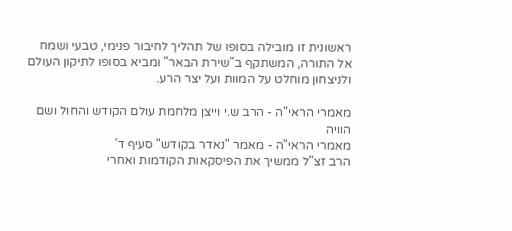ראשונית זו מובילה בסופו של תהליך לחיבור פנימי, טבעי ושמח אל התורה, המשתקף ב"שירת הבאר" ומביא בסופו לתיקון העולם ולניצחון מוחלט על המוות ועל יצר הרע.

מאמרי הראי"ה - הרב ש.י וייצן מלחמת עולם הקודש והחול ושם הוויה
מאמרי הראי"ה - מאמר "נאדר בקודש" סעיף ד'
הרב זצ"ל ממשיך את הפיסקאות הקודמות ואחרי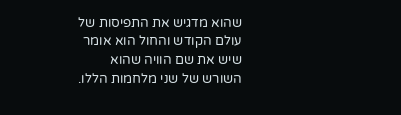שהוא מדגיש את התפיסות של עולם הקודש והחול הוא אומר שיש את שם הוויה שהוא השורש של שני מלחמות הללו.